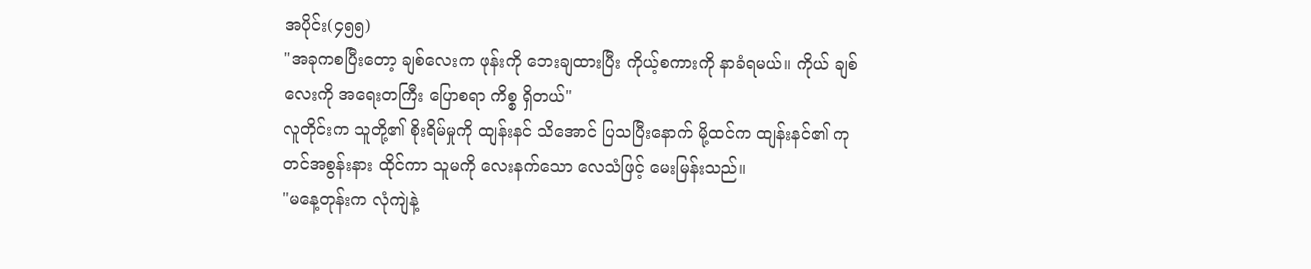အပိုင်း(၄၅၅)
"အခုကစပြီးတော့ ချစ်လေးက ဖုန်းကို ဘေးချထားပြီး ကိုယ့်စကားကို နာခံရမယ်။ ကိုယ် ချစ်လေးကို အရေးတကြီး ပြောစရာ ကိစ္စ ရှိတယ်"
လူတိုင်းက သူတို့၏ စိုးရိမ်မှုကို ထျန်းနင် သိအောင် ပြသပြီးနောက် မို့ထင်က ထျန်းနင်၏ ကုတင်အစွန်းနား ထိုင်ကာ သူမကို လေးနက်သော လေသံဖြင့် မေးမြန်းသည်။
"မနေ့တုန်းက လုံကျဲနဲ့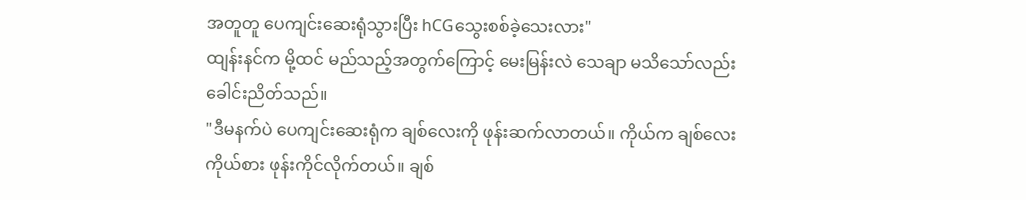အတူတူ ပေကျင်းဆေးရုံသွားပြီး hCGသွေးစစ်ခဲ့သေးလား"
ထျန်းနင်က မို့ထင် မည်သည့်အတွက်ကြောင့် မေးမြန်းလဲ သေချာ မသိသော်လည်း ခေါင်းညိတ်သည်။
"ဒီမနက်ပဲ ပေကျင်းဆေးရုံက ချစ်လေးကို ဖုန်းဆက်လာတယ်။ ကိုယ်က ချစ်လေး ကိုယ်စား ဖုန်းကိုင်လိုက်တယ်။ ချစ်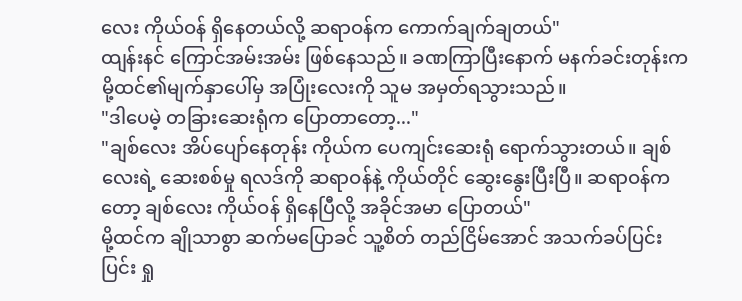လေး ကိုယ်ဝန် ရှိနေတယ်လို့ ဆရာဝန်က ကောက်ချက်ချတယ်"
ထျန်းနင် ကြောင်အမ်းအမ်း ဖြစ်နေသည်။ ခဏကြာပြီးနောက် မနက်ခင်းတုန်းက မို့ထင်၏မျက်နှာပေါ်မှ အပြုံးလေးကို သူမ အမှတ်ရသွားသည်။
"ဒါပေမဲ့ တခြားဆေးရုံက ပြောတာတော့..."
"ချစ်လေး အိပ်ပျော်နေတုန်း ကိုယ်က ပေကျင်းဆေးရုံ ရောက်သွားတယ်။ ချစ်လေးရဲ့ ဆေးစစ်မှု ရလဒ်ကို ဆရာဝန်နဲ့ ကိုယ်တိုင် ဆွေးနွေးပြီးပြီ။ ဆရာဝန်ကတော့ ချစ်လေး ကိုယ်ဝန် ရှိနေပြီလို့ အခိုင်အမာ ပြောတယ်"
မို့ထင်က ချိုသာစွာ ဆက်မပြောခင် သူ့စိတ် တည်ငြိမ်အောင် အသက်ခပ်ပြင်းပြင်း ရှု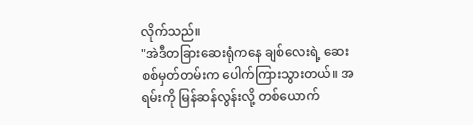လိုက်သည်။
"အဲဒီတခြားဆေးရုံကနေ ချစ်လေးရဲ့ ဆေးစစ်မှတ်တမ်းက ပေါက်ကြားသွားတယ်။ အရမ်းကို မြန်ဆန်လွန်းလို့ တစ်ယောက်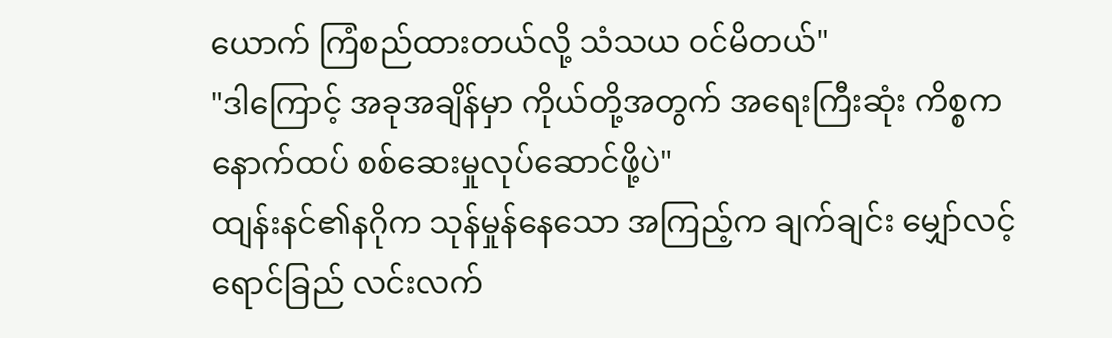ယောက် ကြံစည်ထားတယ်လို့ သံသယ ဝင်မိတယ်"
"ဒါကြောင့် အခုအချိန်မှာ ကိုယ်တို့အတွက် အရေးကြီးဆုံး ကိစ္စက နောက်ထပ် စစ်ဆေးမှုလုပ်ဆောင်ဖို့ပဲ"
ထျန်းနင်၏နဂိုက သုန်မှုန်နေသော အကြည့်က ချက်ချင်း မျှော်လင့်ရောင်ခြည် လင်းလက်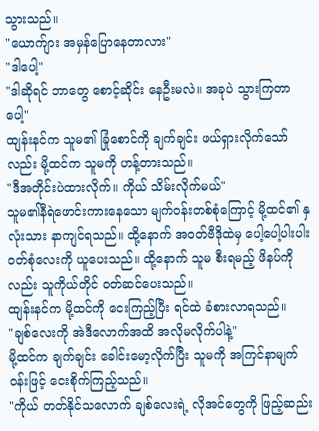သွားသည်။
"ယောက်ျား အမှန်ပြောနေတာလား"
"ဒါပေါ့"
"ဒါဆိုရင် ဘာတွေ စောင့်ဆိုင်း နေဦးမလဲ။ အခုပဲ သွားကြတာပေါ့"
ထျန်းနင်က သူမ၏ ခြုံစောင်ကို ချက်ချင်း ဖယ်ရှားလိုက်သော်လည်း မို့ထင်က သူမကို ဟန့်တားသည်။
"ဒီအတိုင်းပဲထားလိုက်။ ကိုယ် သိမ်းလိုက်မယ်"
သူမ၏နီရဲဖောင်းကားနေသော မျက်ဝန်းတစ်စုံကြောင့် မို့ထင်၏ နှလုံးသား နာကျင်ရသည်။ ထို့နောက် အဝတ်ဗီဒိုထဲမှ ပေါ့ပေါ့ပါးပါး ဝတ်စုံလေးကို ယူပေးသည်။ ထို့နောက် သူမ စီးရမည့် ဖိနပ်ကိုလည်း သူကိုယ်တိုင် ဝတ်ဆင်ပေးသည်။
ထျန်းနင်က မို့ထင်ကို ငေးကြည့်ပြီး ရင်ထဲ ခံစားလာရသည်။
"ချစ်လေးကို အဲဒီလောက်အထိ အလိုမလိုက်ပါနဲ့"
မို့ထင်က ချက်ချင်း ခေါင်းမော့လိုက်ပြီး သူမကို အကြင်နာမျက်ဝန်းဖြင့် ငေးစိုက်ကြည့်သည်။
"ကိုယ် တတ်နိုင်သလောက် ချစ်လေးရဲ့ လိုအင်တွေကို ဖြည့်ဆည်း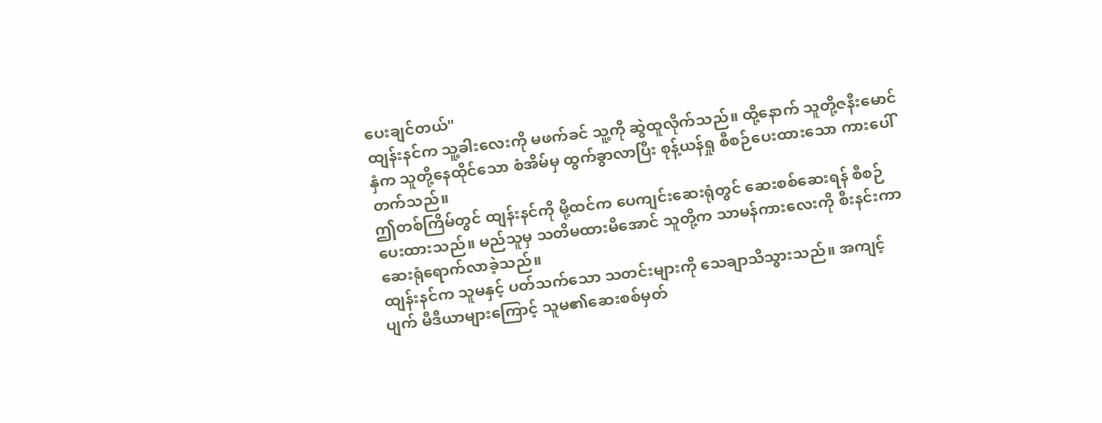ပေးချင်တယ်"
ထျန်းနင်က သူ့ခါးလေးကို မဖက်ခင် သူ့ကို ဆွဲထူလိုက်သည်။ ထို့နောက် သူတို့ဇနီးမောင်နှံက သူတို့နေထိုင်သော စံအိမ်မှ ထွက်ခွာလာပြီး စုန့်ယန်ရှု စီစဉ်ပေးထားသော ကားပေါ် တက်သည်။
ဤတစ်ကြိမ်တွင် ထျန်းနင်ကို မို့ထင်က ပေကျင်းဆေးရုံတွင် ဆေးစစ်ဆေးရန် စီစဉ်ပေးထားသည်။ မည်သူမှ သတိမထားမိအောင် သူတို့က သာမန်ကားလေးကို စီးနင်းကာ ဆေးရုံရောက်လာခဲ့သည်။
ထျန်းနင်က သူမနှင့် ပတ်သက်သော သတင်းများကို သေချာသိသွားသည်။ အကျင့်ပျက် မီဒီယာများကြောင့် သူမ၏ဆေးစစ်မှတ်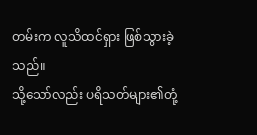တမ်းက လူသိထင်ရှား ဖြစ်သွားခဲ့သည်။
သို့သော်လည်း ပရိသတ်များ၏တုံ့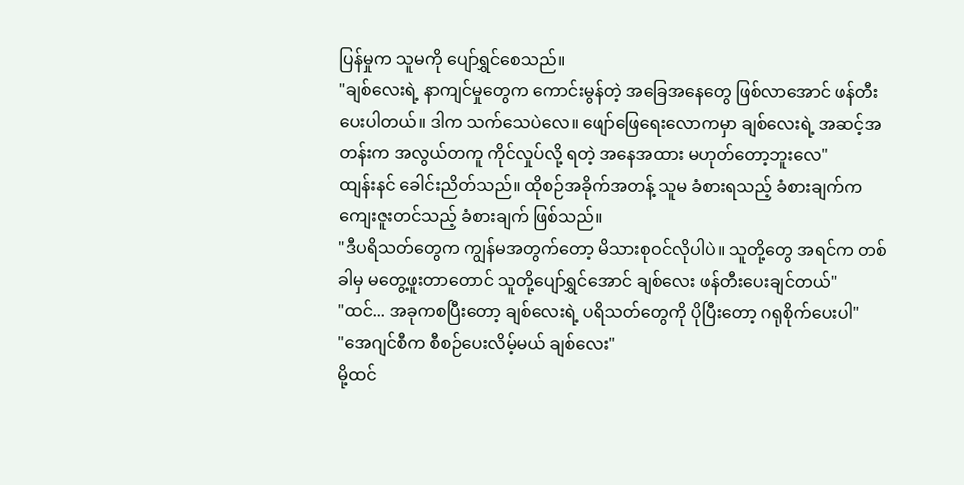ပြန်မှုက သူမကို ပျော်ရွှင်စေသည်။
"ချစ်လေးရဲ့ နာကျင်မှုတွေက ကောင်းမွန်တဲ့ အခြေအနေတွေ ဖြစ်လာအောင် ဖန်တီးပေးပါတယ်။ ဒါက သက်သေပဲလေ။ ဖျော်ဖြေရေးလောကမှာ ချစ်လေးရဲ့ အဆင့်အတန်းက အလွယ်တကူ ကိုင်လှုပ်လို့ ရတဲ့ အနေအထား မဟုတ်တော့ဘူးလေ"
ထျန်းနင် ခေါင်းညိတ်သည်။ ထိုစဉ်အခိုက်အတန့် သူမ ခံစားရသည့် ခံစားချက်က ကျေးဇူးတင်သည့် ခံစားချက် ဖြစ်သည်။
"ဒီပရိသတ်တွေက ကျွန်မအတွက်တော့ မိသားစုဝင်လိုပါပဲ။ သူတို့တွေ အရင်က တစ်ခါမှ မတွေ့ဖူးတာတောင် သူတို့ပျော်ရွှင်အောင် ချစ်လေး ဖန်တီးပေးချင်တယ်"
"ထင်... အခုကစပြီးတော့ ချစ်လေးရဲ့ ပရိသတ်တွေကို ပိုပြီးတော့ ဂရုစိုက်ပေးပါ"
"အေဂျင်စီက စီစဉ်ပေးလိမ့်မယ် ချစ်လေး"
မို့ထင်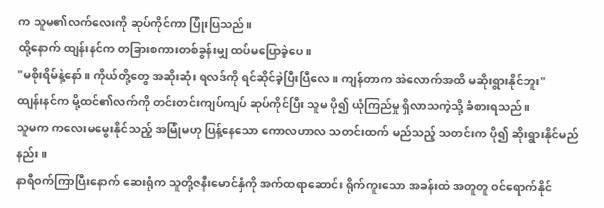က သူမ၏လက်လေးကို ဆုပ်ကိုင်ကာ ပြုံးပြသည်။
ထို့နောက် ထျန်းနင်က တခြားစကားတစ်ခွန်းမျှ ထပ်မပြောခဲ့ပေ။
"မစိုးရိမ်နဲ့နော်။ ကိုယ်တို့တွေ အဆိုးဆုံး ရလဒ်ကို ရင်ဆိုင်ခဲ့ပြီးပြီလေ။ ကျန်တာက အဲလောက်အထိ မဆိုးရွားနိုင်ဘူး"
ထျန်းနင်က မို့ထင်၏လက်ကို တင်းတင်းကျပ်ကျပ် ဆုပ်ကိုင်ပြီး သူမ ပို၍ ယုံကြည်မှု ရှိလာသကဲ့သို့ ခံစားရသည်။
သူမက ကလေးမမွေးနိုင်သည့် အမြုံမဟု ပြန့်နေသော ကောလဟာလ သတင်းထက် မည်သည့် သတင်းက ပို၍ ဆိုးရွားနိုင်မည်နည်း။
နာရီဝက်ကြာပြီးနောက် ဆေးရုံက သူတို့ဇနီးမောင်နှံကို အက်ထရာဆောင်း ရိုက်ကူးသော အခန်းထဲ အတူတူ ဝင်ရောက်နိုင်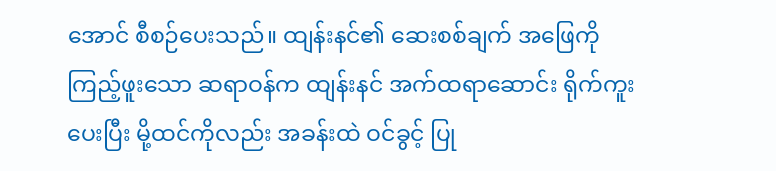အောင် စီစဉ်ပေးသည်။ ထျန်းနင်၏ ဆေးစစ်ချက် အဖြေကို ကြည့်ဖူးသော ဆရာဝန်က ထျန်းနင် အက်ထရာဆောင်း ရိုက်ကူးပေးပြီး မို့ထင်ကိုလည်း အခန်းထဲ ဝင်ခွင့် ပြု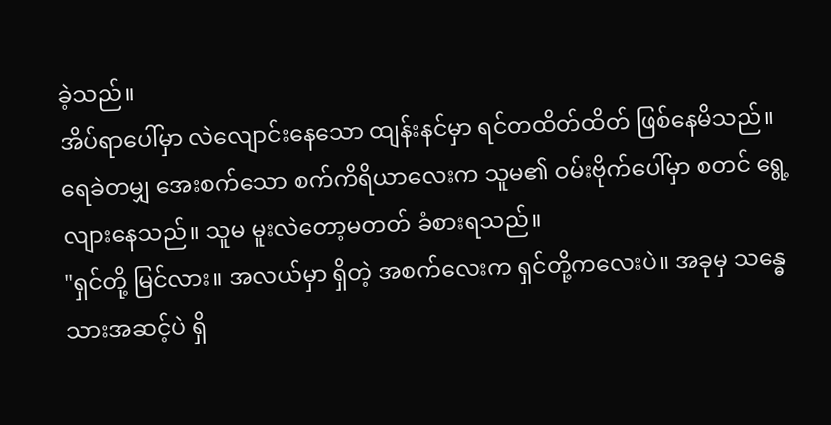ခဲ့သည်။
အိပ်ရာပေါ်မှာ လဲလျောင်းနေသော ထျန်းနင်မှာ ရင်တထိတ်ထိတ် ဖြစ်နေမိသည်။ ရေခဲတမျှ အေးစက်သော စက်ကိရိယာလေးက သူမ၏ ဝမ်းဗိုက်ပေါ်မှာ စတင် ရွေ့လျားနေသည်။ သူမ မူးလဲတော့မတတ် ခံစားရသည်။
"ရှင်တို့ မြင်လား။ အလယ်မှာ ရှိတဲ့ အစက်လေးက ရှင်တို့ကလေးပဲ။ အခုမှ သန္ဓေသားအဆင့်ပဲ ရှိ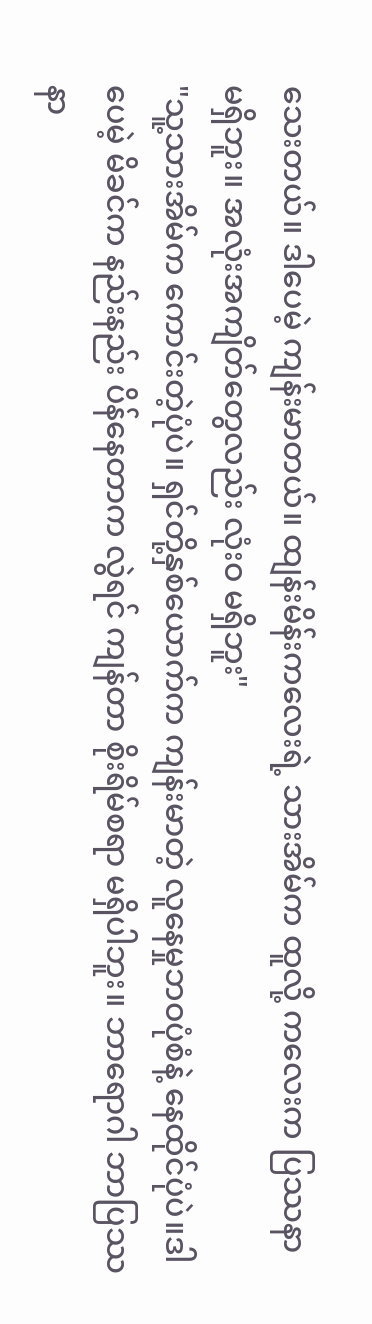သေးတယ်။ ဒါပေမဲ့ ကျန်းမာတယ်။ ထျန်းမိန်းကလေးရဲ့ သားအိမ်က ထူလို့ ကလေးက ပြဿနာ မရှိဘူး။ အလုံးအကျိတ်တွေလည်း လုံးဝ မရှိဘူး"
"သူ့သားအိမ်က ကောင်းတဲ့ပုံပဲ။ ရှင်တို့နှစ်ယောက်က ကျန်းမာတဲ့ လူနေမှုဘဝပုံစံနဲ့ နေထိုင်ပုံပဲ။ဒါပေမဲ့ မိခင်က နည်းနည်း ပိန်နေတာက လွဲရင် ကျန်တာ စိုးရိမ်စရာ မရှိပါဘူး။ ဘာရောဂါ ဘာပြဿနာ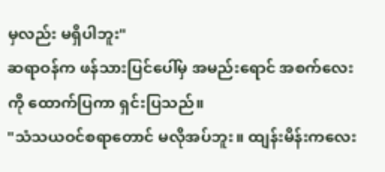မှလည်း မရှိပါဘူး"
ဆရာဝန်က ဖန်သားပြင်ပေါ်မှ အမည်းရောင် အစက်လေးကို ထောက်ပြကာ ရှင်းပြသည်။
"သံသယဝင်စရာတောင် မလိုအပ်ဘူး။ ထျန်းမိန်းကလေး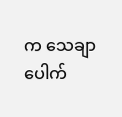က သေချာပေါက်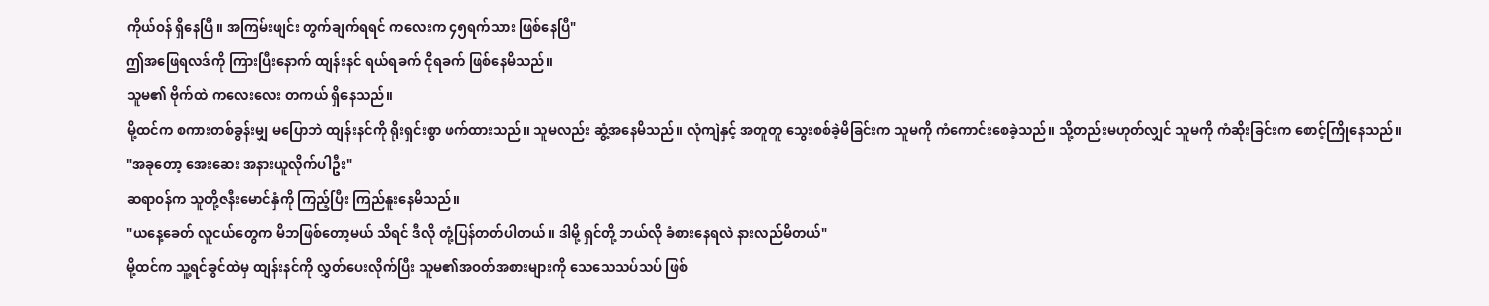ကိုယ်ဝန် ရှိနေပြီ။ အကြမ်းဖျင်း တွက်ချက်ရရင် ကလေးက ၄၅ရက်သား ဖြစ်နေပြီ"
ဤအဖြေရလဒ်ကို ကြားပြီးနောက် ထျန်းနင် ရယ်ရခက် ငိုရခက် ဖြစ်နေမိသည်။
သူမ၏ ဗိုက်ထဲ ကလေးလေး တကယ် ရှိနေသည်။
မို့ထင်က စကားတစ်ခွန်းမျှ မပြောဘဲ ထျန်းနင်ကို ရိုးရှင်းစွာ ဖက်ထားသည်။ သူမလည်း ဆွံ့အနေမိသည်။ လုံကျဲနှင့် အတူတူ သွေးစစ်ခဲ့မိခြင်းက သူမကို ကံကောင်းစေခဲ့သည်။ သို့တည်းမဟုတ်လျှင် သူမကို ကံဆိုးခြင်းက စောင့်ကြိုနေသည်။
"အခုတော့ အေးဆေး အနားယူလိုက်ပါဦး"
ဆရာဝန်က သူတို့ဇနီးမောင်နှံကို ကြည့်ပြီး ကြည်နူးနေမိသည်။
"ယနေ့ခေတ် လူငယ်တွေက မိဘဖြစ်တော့မယ် သိရင် ဒီလို တုံ့ပြန်တတ်ပါတယ်။ ဒါမို့ ရှင်တို့ ဘယ်လို ခံစားနေရလဲ နားလည်မိတယ်"
မို့ထင်က သူ့ရင်ခွင်ထဲမှ ထျန်းနင်ကို လွှတ်ပေးလိုက်ပြီး သူမ၏အဝတ်အစားများကို သေသေသပ်သပ် ဖြစ်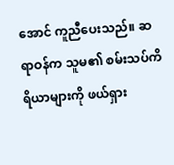အောင် ကူညီပေးသည်။ ဆရာဝန်က သူမ၏ စမ်းသပ်ကိရိယာများကို ဖယ်ရှား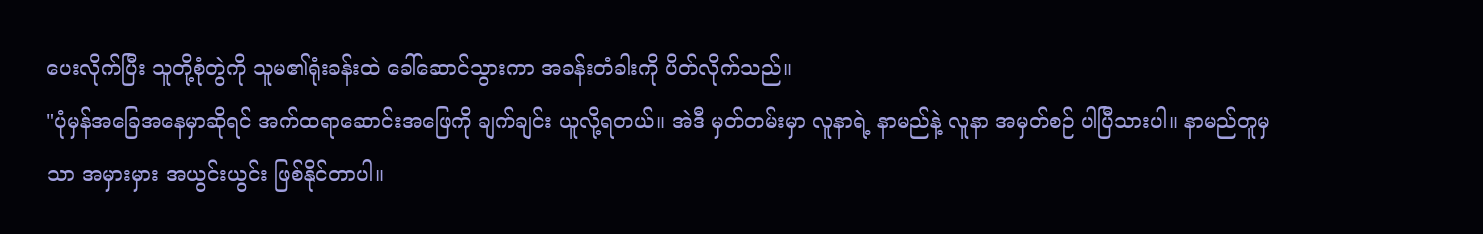ပေးလိုက်ပြီး သူတို့စုံတွဲကို သူမ၏ရုံးခန်းထဲ ခေါ်ဆောင်သွားကာ အခန်းတံခါးကို ပိတ်လိုက်သည်။
"ပုံမှန်အခြေအနေမှာဆိုရင် အက်ထရာဆောင်းအဖြေကို ချက်ချင်း ယူလို့ရတယ်။ အဲဒီ မှတ်တမ်းမှာ လူနာရဲ့ နာမည်နဲ့ လူနာ အမှတ်စဉ် ပါပြီသားပါ။ နာမည်တူမှသာ အမှားမှား အယွင်းယွင်း ဖြစ်နိုင်တာပါ။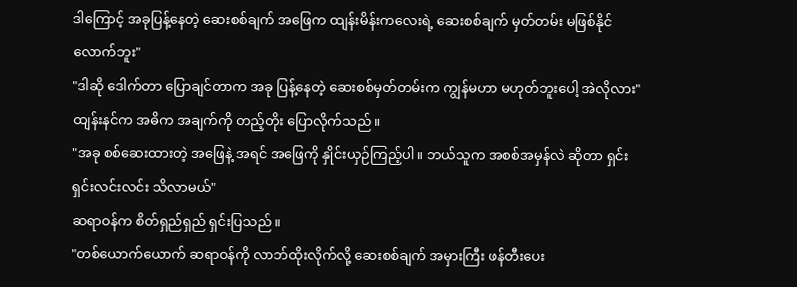ဒါကြောင့် အခုပြန့်နေတဲ့ ဆေးစစ်ချက် အဖြေက ထျန်းမိန်းကလေးရဲ့ ဆေးစစ်ချက် မှတ်တမ်း မဖြစ်နိုင်လောက်ဘူး"
"ဒါဆို ဒေါက်တာ ပြောချင်တာက အခု ပြန့်နေတဲ့ ဆေးစစ်မှတ်တမ်းက ကျွန်မဟာ မဟုတ်ဘူးပေါ့ အဲလိုလား"
ထျန်းနင်က အဓိက အချက်ကို တည့်တိုး ပြောလိုက်သည်။
"အခု စစ်ဆေးထားတဲ့ အဖြေနဲ့ အရင် အဖြေကို နှိုင်းယှဉ်ကြည့်ပါ။ ဘယ်သူက အစစ်အမှန်လဲ ဆိုတာ ရှင်းရှင်းလင်းလင်း သိလာမယ်"
ဆရာဝန်က စိတ်ရှည်ရှည် ရှင်းပြသည်။
"တစ်ယောက်ယောက် ဆရာဝန်ကို လာဘ်ထိုးလိုက်လို့ ဆေးစစ်ချက် အမှားကြီး ဖန်တီးပေး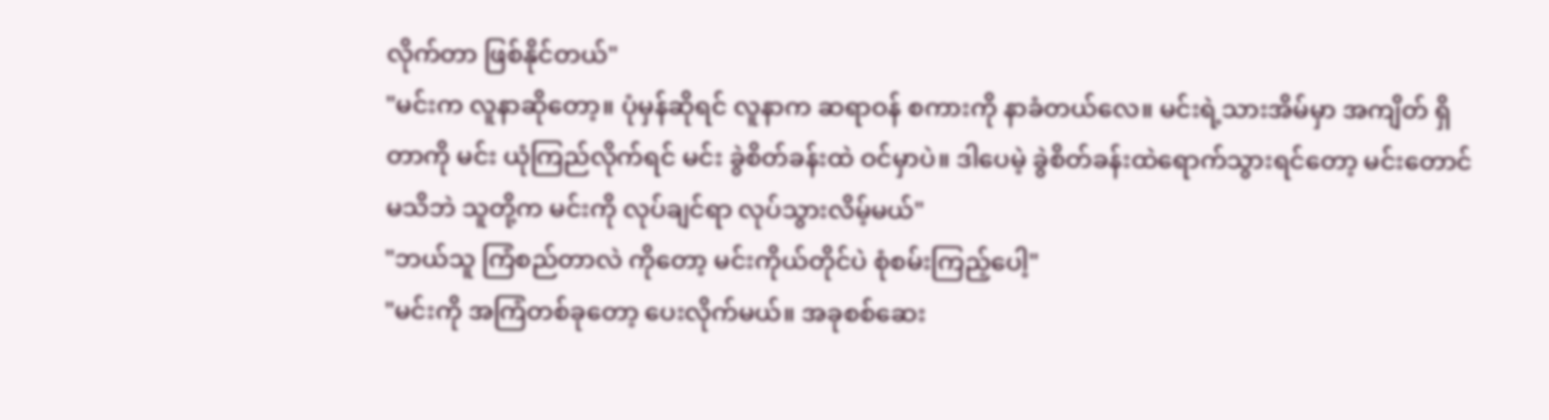လိုက်တာ ဖြစ်နိုင်တယ်"
"မင်းက လူနာဆိုတော့။ ပုံမှန်ဆိုရင် လူနာက ဆရာဝန် စကားကို နာခံတယ်လေ။ မင်းရဲ့သားအိမ်မှာ အကျိတ် ရှိတာကို မင်း ယုံကြည်လိုက်ရင် မင်း ခွဲစိတ်ခန်းထဲ ဝင်မှာပဲ။ ဒါပေမဲ့ ခွဲစိတ်ခန်းထဲရောက်သွားရင်တော့ မင်းတောင် မသိဘဲ သူတို့က မင်းကို လုပ်ချင်ရာ လုပ်သွားလိမ့်မယ်"
"ဘယ်သူ ကြံစည်တာလဲ ကိုတော့ မင်းကိုယ်တိုင်ပဲ စုံစမ်းကြည့်ပေါ့"
"မင်းကို အကြံတစ်ခုတော့ ပေးလိုက်မယ်။ အခုစစ်ဆေး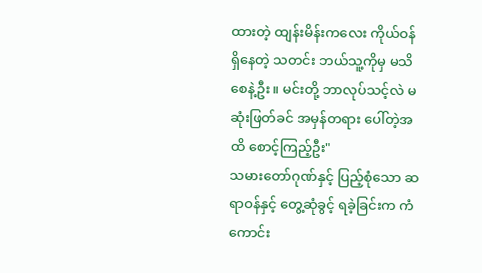ထားတဲ့ ထျန်းမိန်းကလေး ကိုယ်ဝန် ရှိနေတဲ့ သတင်း ဘယ်သူ့ကိုမှ မသိစေနဲ့ဦး။ မင်းတို့ ဘာလုပ်သင့်လဲ မဆုံးဖြတ်ခင် အမှန်တရား ပေါ်တဲ့အထိ စောင့်ကြည့်ဦး"
သမားတော်ဂုဏ်နှင့် ပြည့်စုံသော ဆရာဝန်နှင့် တွေ့ဆုံခွင့် ရခဲ့ခြင်းက ကံကောင်း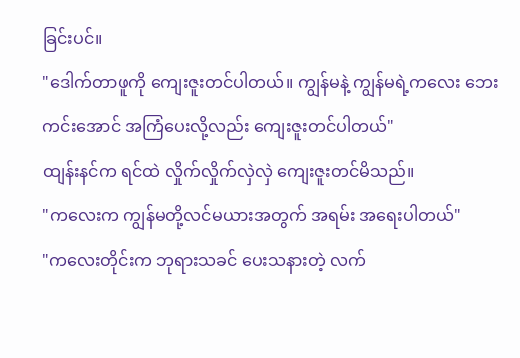ခြင်းပင်။
"ဒေါက်တာဖူကို ကျေးဇူးတင်ပါတယ်။ ကျွန်မနဲ့ ကျွန်မရဲ့ကလေး ဘေးကင်းအောင် အကြံပေးလို့လည်း ကျေးဇူးတင်ပါတယ်"
ထျန်းနင်က ရင်ထဲ လှိုက်လှိုက်လှဲလှဲ ကျေးဇူးတင်မိသည်။
"ကလေးက ကျွန်မတို့လင်မယားအတွက် အရမ်း အရေးပါတယ်"
"ကလေးတိုင်းက ဘုရားသခင် ပေးသနားတဲ့ လက်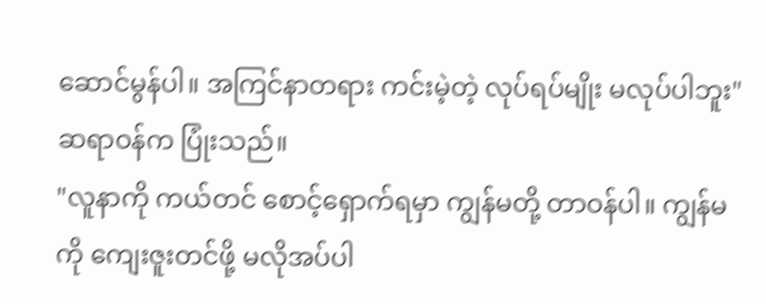ဆောင်မွန်ပါ။ အကြင်နာတရား ကင်းမဲ့တဲ့ လုပ်ရပ်မျိုး မလုပ်ပါဘူး"
ဆရာဝန်က ပြုံးသည်။
"လူနာကို ကယ်တင် စောင့်ရှောက်ရမှာ ကျွန်မတို့ တာဝန်ပါ။ ကျွန်မကို ကျေးဇူးတင်ဖို့ မလိုအပ်ပါ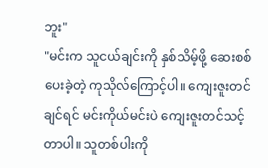ဘူး"
"မင်းက သူငယ်ချင်းကို နှစ်သိမ့်ဖို့ ဆေးစစ်ပေးခဲ့တဲ့ ကုသိုလ်ကြောင့်ပါ။ ကျေးဇူးတင်ချင်ရင် မင်းကိုယ်မင်းပဲ ကျေးဇူးတင်သင့်တာပါ။ သူတစ်ပါးကို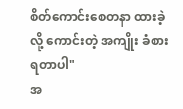စိတ်ကောင်းစေတနာ ထားခဲ့လို့ ကောင်းတဲ့ အကျိုး ခံစားရတာပါ"
အ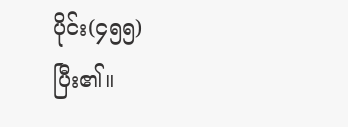ပိုင်း(၄၅၅)
ပြီး၏။